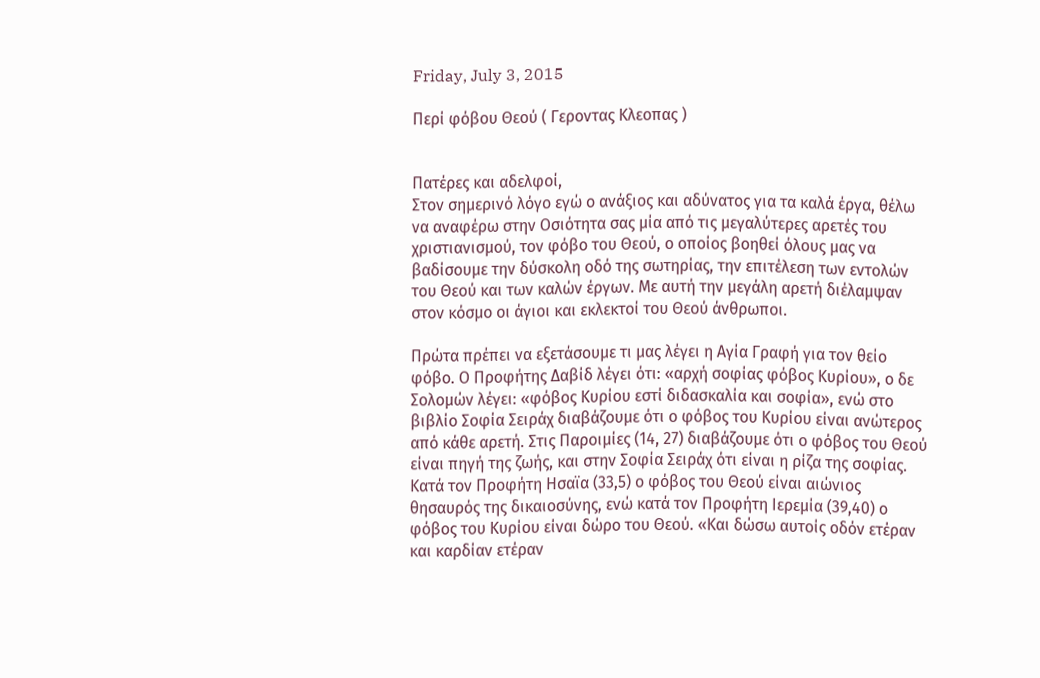Friday, July 3, 2015

Περί φόβου Θεού ( Γεροντας Κλεοπας )


Πατέρες και αδελφοί,
Στον σημερινό λόγο εγώ ο ανάξιος και αδύνατος για τα καλά έργα, θέλω να αναφέρω στην Οσιότητα σας μία από τις μεγαλύτερες αρετές του χριστιανισμού, τον φόβο του Θεού, ο οποίος βοηθεί όλους μας να βαδίσουμε την δύσκολη οδό της σωτηρίας, την επιτέλεση των εντολών του Θεού και των καλών έργων. Με αυτή την μεγάλη αρετή διέλαμψαν στον κόσμο οι άγιοι και εκλεκτοί του Θεού άνθρωποι.

Πρώτα πρέπει να εξετάσουμε τι μας λέγει η Αγία Γραφή για τον θείο φόβο. Ο Προφήτης Δαβίδ λέγει ότι: «αρχή σοφίας φόβος Κυρίου», ο δε Σολομών λέγει: «φόβος Κυρίου εστί διδασκαλία και σοφία», ενώ στο βιβλίο Σοφία Σειράχ διαβάζουμε ότι ο φόβος του Κυρίου είναι ανώτερος από κάθε αρετή. Στις Παροιμίες (14, 27) διαβάζουμε ότι ο φόβος του Θεού είναι πηγή της ζωής, και στην Σοφία Σειράχ ότι είναι η ρίζα της σοφίας. Κατά τον Προφήτη Ησαϊα (33,5) ο φόβος του Θεού είναι αιώνιος θησαυρός της δικαιοσύνης, ενώ κατά τον Προφήτη Ιερεμία (39,40) ο φόβος του Κυρίου είναι δώρο του Θεού. «Και δώσω αυτοίς οδόν ετέραν και καρδίαν ετέραν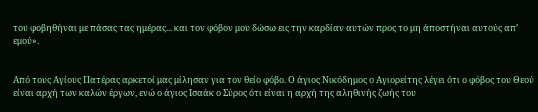του φοβηθήναι με πάσας τας ημέρας... και τον φόβον μου δώσω εις την καρδίαν αυτών προς το μη άποστήναι αυτούς απ’ εμού».


Από τους Αγίους Πατέρας αρκετοί μας μίλησαν για τον θείο φόβο. Ο άγιος Νικόδημος ο Αγιορείτης λέγει ότι ο φόβος του Θεού είναι αρχή των καλών έργων, ενώ ο άγιος Ισαάκ ο Σύρος ότι είναι η αρχή της αληθινής ζωής του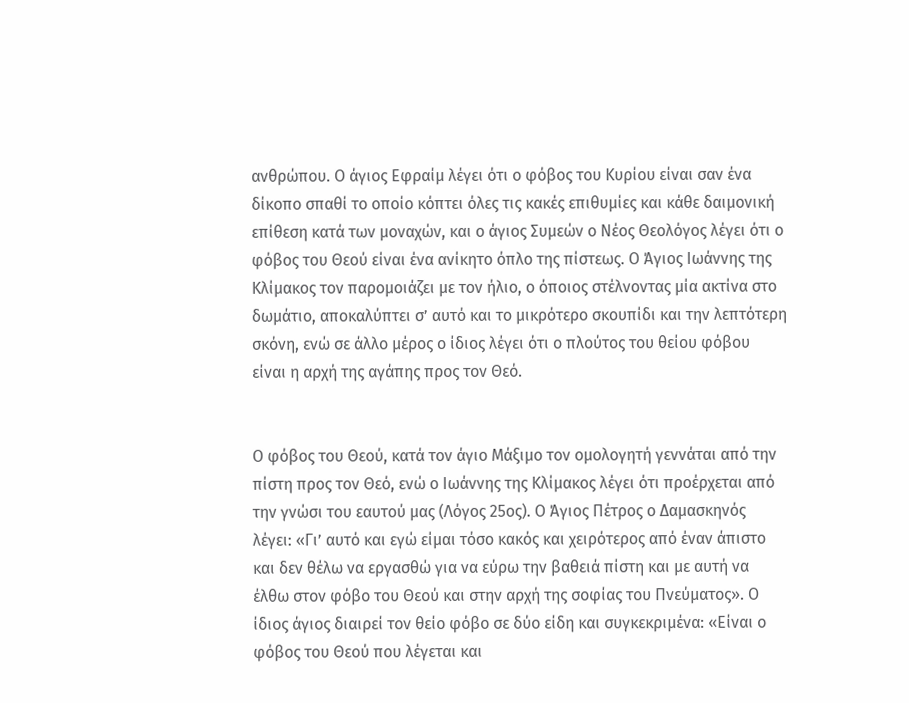ανθρώπου. Ο άγιος Εφραίμ λέγει ότι ο φόβος του Κυρίου είναι σαν ένα δίκοπο σπαθί το οποίο κόπτει όλες τις κακές επιθυμίες και κάθε δαιμονική επίθεση κατά των μοναχών, και ο άγιος Συμεών ο Νέος Θεολόγος λέγει ότι ο φόβος του Θεού είναι ένα ανίκητο όπλο της πίστεως. Ο Άγιος Ιωάννης της Κλίμακος τον παρομοιάζει με τον ήλιο, ο όποιος στέλνοντας μία ακτίνα στο δωμάτιο, αποκαλύπτει σ’ αυτό και το μικρότερο σκουπίδι και την λεπτότερη σκόνη, ενώ σε άλλο μέρος ο ίδιος λέγει ότι ο πλούτος του θείου φόβου είναι η αρχή της αγάπης προς τον Θεό.


Ο φόβος του Θεού, κατά τον άγιο Μάξιμο τον ομολογητή γεννάται από την πίστη προς τον Θεό, ενώ ο Ιωάννης της Κλίμακος λέγει ότι προέρχεται από την γνώσι του εαυτού μας (Λόγος 25ος). Ο Άγιος Πέτρος ο Δαμασκηνός λέγει: «Γι’ αυτό και εγώ είμαι τόσο κακός και χειρότερος από έναν άπιστο και δεν θέλω να εργασθώ για να εύρω την βαθειά πίστη και με αυτή να έλθω στον φόβο του Θεού και στην αρχή της σοφίας του Πνεύματος». Ο ίδιος άγιος διαιρεί τον θείο φόβο σε δύο είδη και συγκεκριμένα: «Είναι ο φόβος του Θεού που λέγεται και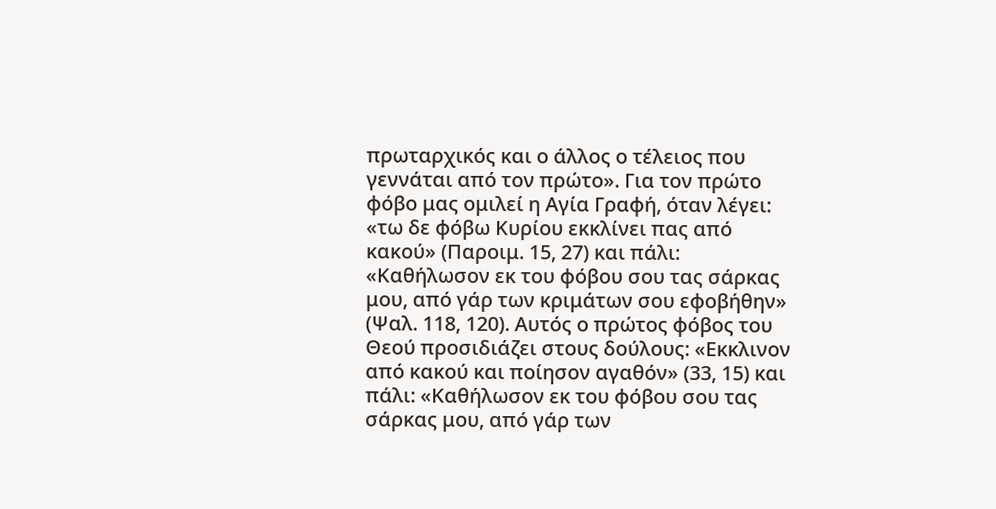πρωταρχικός και ο άλλος ο τέλειος που γεννάται από τον πρώτο». Για τον πρώτο φόβο μας ομιλεί η Αγία Γραφή, όταν λέγει: «τω δε φόβω Κυρίου εκκλίνει πας από κακού» (Παροιμ. 15, 27) και πάλι: «Καθήλωσον εκ του φόβου σου τας σάρκας μου, από γάρ των κριμάτων σου εφοβήθην» (Ψαλ. 118, 120). Αυτός ο πρώτος φόβος του Θεού προσιδιάζει στους δούλους: «Εκκλινον από κακού και ποίησον αγαθόν» (33, 15) και πάλι: «Καθήλωσον εκ του φόβου σου τας σάρκας μου, από γάρ των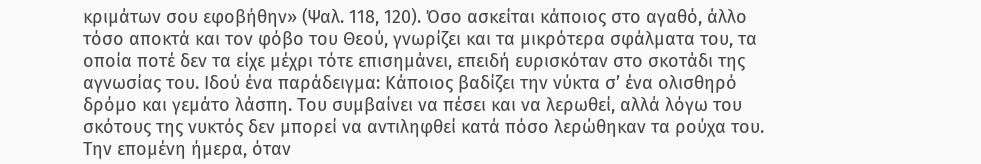κριμάτων σου εφοβήθην» (Ψαλ. 118, 120). Όσο ασκείται κάποιος στο αγαθό, άλλο τόσο αποκτά και τον φόβο του Θεού, γνωρίζει και τα μικρότερα σφάλματα του, τα οποία ποτέ δεν τα είχε μέχρι τότε επισημάνει, επειδή ευρισκόταν στο σκοτάδι της αγνωσίας του. Ιδού ένα παράδειγμα: Κάποιος βαδίζει την νύκτα σ’ ένα ολισθηρό δρόμο και γεμάτο λάσπη. Του συμβαίνει να πέσει και να λερωθεί, αλλά λόγω του σκότους της νυκτός δεν μπορεί να αντιληφθεί κατά πόσο λερώθηκαν τα ρούχα του. Την επομένη ήμερα, όταν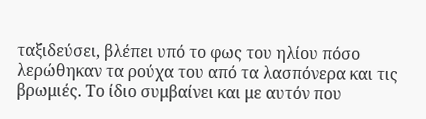ταξιδεύσει, βλέπει υπό το φως του ηλίου πόσο λερώθηκαν τα ρούχα του από τα λασπόνερα και τις βρωμιές. Το ίδιο συμβαίνει και με αυτόν που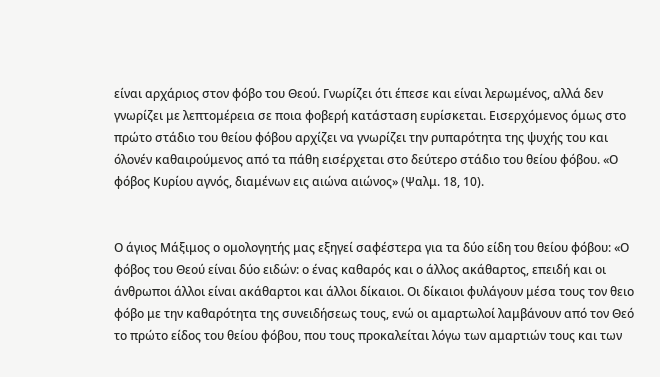είναι αρχάριος στον φόβο του Θεού. Γνωρίζει ότι έπεσε και είναι λερωμένος, αλλά δεν γνωρίζει με λεπτομέρεια σε ποια φοβερή κατάσταση ευρίσκεται. Εισερχόμενος όμως στο πρώτο στάδιο του θείου φόβου αρχίζει να γνωρίζει την ρυπαρότητα της ψυχής του και όλονέν καθαιρούμενος από τα πάθη εισέρχεται στο δεύτερο στάδιο του θείου φόβου. «Ο φόβος Κυρίου αγνός, διαμένων εις αιώνα αιώνος» (Ψαλμ. 18, 10).


Ο άγιος Μάξιμος ο ομολογητής μας εξηγεί σαφέστερα για τα δύο είδη του θείου φόβου: «Ο φόβος του Θεού είναι δύο ειδών: ο ένας καθαρός και ο άλλος ακάθαρτος, επειδή και οι άνθρωποι άλλοι είναι ακάθαρτοι και άλλοι δίκαιοι. Οι δίκαιοι φυλάγουν μέσα τους τον θειο φόβο με την καθαρότητα της συνειδήσεως τους, ενώ οι αμαρτωλοί λαμβάνουν από τον Θεό το πρώτο είδος του θείου φόβου, που τους προκαλείται λόγω των αμαρτιών τους και των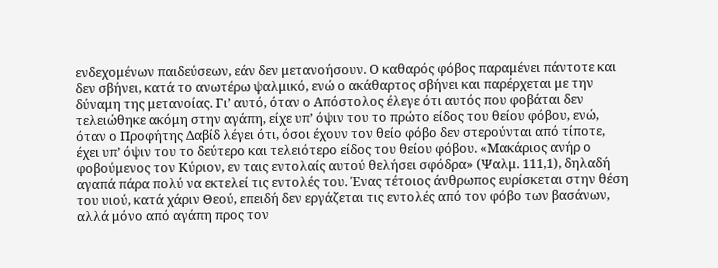ενδεχομένων παιδεύσεων, εάν δεν μετανοήσουν. Ο καθαρός φόβος παραμένει πάντοτε και δεν σβήνει, κατά το ανωτέρω ψαλμικό, ενώ ο ακάθαρτος σβήνει και παρέρχεται με την δύναμη της μετανοίας. Γι’ αυτό, όταν ο Απόστολος έλεγε ότι αυτός που φοβάται δεν τελειώθηκε ακόμη στην αγάπη, είχε υπ’ όψιν του το πρώτο είδος του θείου φόβου, ενώ, όταν ο Προφήτης Δαβίδ λέγει ότι, όσοι έχουν τον θείο φόβο δεν στερούνται από τίποτε, έχει υπ’ όψιν του το δεύτερο και τελειότερο είδος του θείου φόβου. «Μακάριος ανήρ ο φοβούμενος τον Κύριον, εν ταις εντολαίς αυτού θελήσει σφόδρα» (Ψαλμ. 111,1), δηλαδή αγαπά πάρα πολύ να εκτελεί τις εντολές του. Ένας τέτοιος άνθρωπος ευρίσκεται στην θέση του υιού, κατά χάριν Θεού, επειδή δεν εργάζεται τις εντολές από τον φόβο των βασάνων, αλλά μόνο από αγάπη προς τον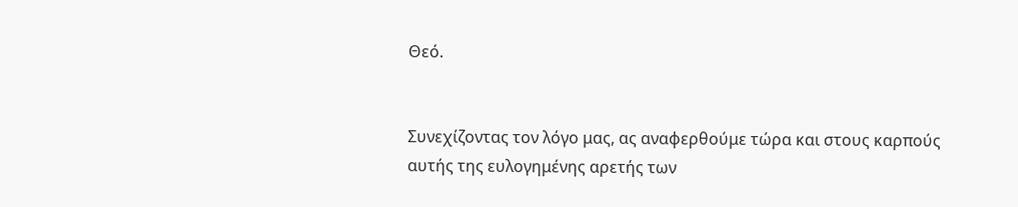Θεό.


Συνεχίζοντας τον λόγο μας, ας αναφερθούμε τώρα και στους καρπούς αυτής της ευλογημένης αρετής των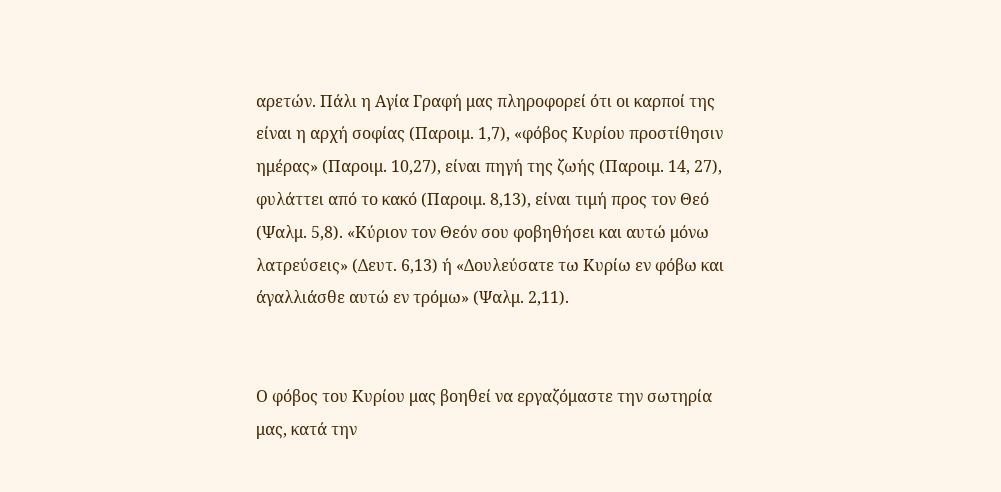αρετών. Πάλι η Αγία Γραφή μας πληροφορεί ότι οι καρποί της είναι η αρχή σοφίας (Παροιμ. 1,7), «φόβος Κυρίου προστίθησιν ημέρας» (Παροιμ. 10,27), είναι πηγή της ζωής (Παροιμ. 14, 27), φυλάττει από το κακό (Παροιμ. 8,13), είναι τιμή προς τον Θεό (Ψαλμ. 5,8). «Κύριον τον Θεόν σου φοβηθήσει και αυτώ μόνω λατρεύσεις» (Δευτ. 6,13) ή «Δουλεύσατε τω Κυρίω εν φόβω και άγαλλιάσθε αυτώ εν τρόμω» (Ψαλμ. 2,11).


Ο φόβος του Κυρίου μας βοηθεί να εργαζόμαστε την σωτηρία μας, κατά την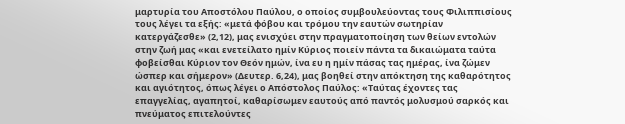μαρτυρία του Αποστόλου Παύλου, ο οποίος συμβουλεύοντας τους Φιλιππισίους τους λέγει τα εξής: «μετά φόβου και τρόμου την εαυτών σωτηρίαν κατεργάζεσθε» (2,12), μας ενισχύει στην πραγματοποίηση των θείων εντολών στην ζωή μας «και ενετείλατο ημίν Κύριος ποιείν πάντα τα δικαιώματα ταύτα φοβείσθαι Κύριον τον Θεόν ημών, ίνα ευ η ημίν πάσας τας ημέρας, ίνα ζώμεν ώσπερ και σήμερον» (Δευτερ. 6,24), μας βοηθεί στην απόκτηση της καθαρότητος και αγιότητος, όπως λέγει ο Απόστολος Παύλος: «Ταύτας έχοντες τας επαγγελίας, αγαπητοί, καθαρίσωμεν εαυτούς από παντός μολυσμού σαρκός και πνεύματος επιτελούντες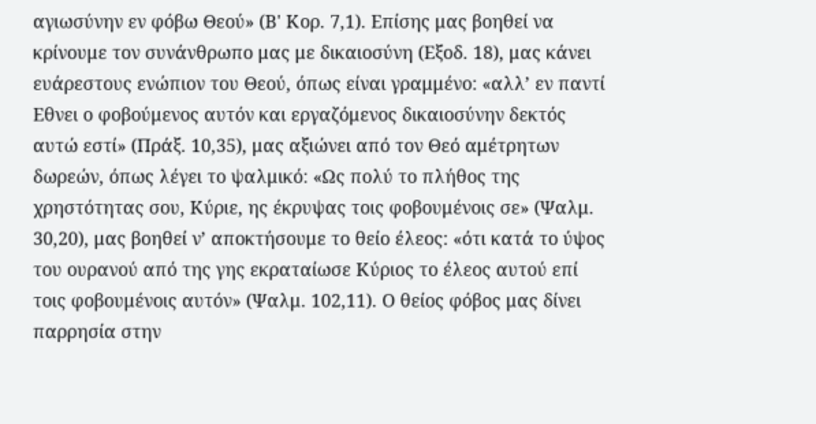αγιωσύνην εν φόβω Θεού» (Β' Κορ. 7,1). Επίσης μας βοηθεί να κρίνουμε τον συνάνθρωπο μας με δικαιοσύνη (Εξοδ. 18), μας κάνει ευάρεστους ενώπιον του Θεού, όπως είναι γραμμένο: «αλλ’ εν παντί Εθνει ο φοβούμενος αυτόν και εργαζόμενος δικαιοσύνην δεκτός αυτώ εστί» (Πράξ. 10,35), μας αξιώνει από τον Θεό αμέτρητων δωρεών, όπως λέγει το ψαλμικό: «Ως πολύ το πλήθος της χρηστότητας σου, Κύριε, ης έκρυψας τοις φοβουμένοις σε» (Ψαλμ. 30,20), μας βοηθεί ν’ αποκτήσουμε το θείο έλεος: «ότι κατά το ύψος του ουρανού από της γης εκραταίωσε Κύριος το έλεος αυτού επί τοις φοβουμένοις αυτόν» (Ψαλμ. 102,11). Ο θείος φόβος μας δίνει παρρησία στην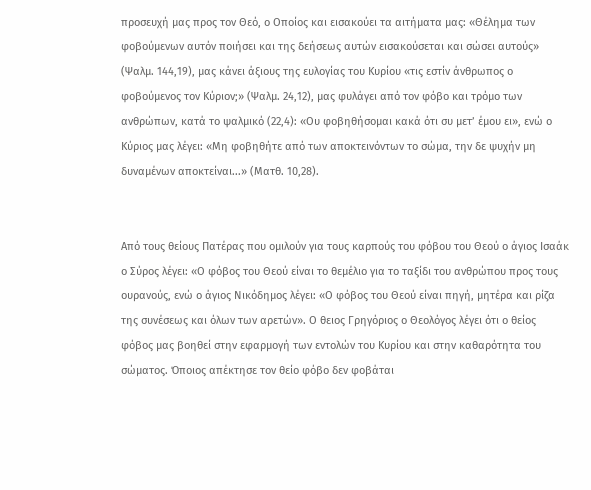προσευχή μας προς τον Θεό, ο Οποίος και εισακούει τα αιτήματα μας: «Θέλημα των φοβούμενων αυτόν ποιήσει και της δεήσεως αυτών εισακούσεται και σώσει αυτούς» (Ψαλμ. 144,19), μας κάνει άξιους της ευλογίας του Κυρίου «τις εστίν άνθρωπος ο φοβούμενος τον Κύριον;» (Ψαλμ. 24,12), μας φυλάγει από τον φόβο και τρόμο των ανθρώπων, κατά το ψαλμικό (22,4): «Ου φοβηθήσομαι κακά ότι συ μετ’ έμου ει», ενώ ο Κύριος μας λέγει: «Μη φοβηθήτε από των αποκτεινόντων το σώμα, την δε ψυχήν μη δυναμένων αποκτείναι...» (Ματθ. 10,28).


Από τους θείους Πατέρας που ομιλούν για τους καρπούς του φόβου του Θεού ο άγιος Ισαάκ ο Σύρος λέγει: «Ο φόβος του Θεού είναι το θεμέλιο για το ταξίδι του ανθρώπου προς τους ουρανούς, ενώ ο άγιος Νικόδημος λέγει: «Ο φόβος του Θεού είναι πηγή, μητέρα και ρίζα της συνέσεως και όλων των αρετών». Ο θειος Γρηγόριος ο Θεολόγος λέγει ότι ο θείος φόβος μας βοηθεί στην εφαρμογή των εντολών του Κυρίου και στην καθαρότητα του σώματος. Όποιος απέκτησε τον θείο φόβο δεν φοβάται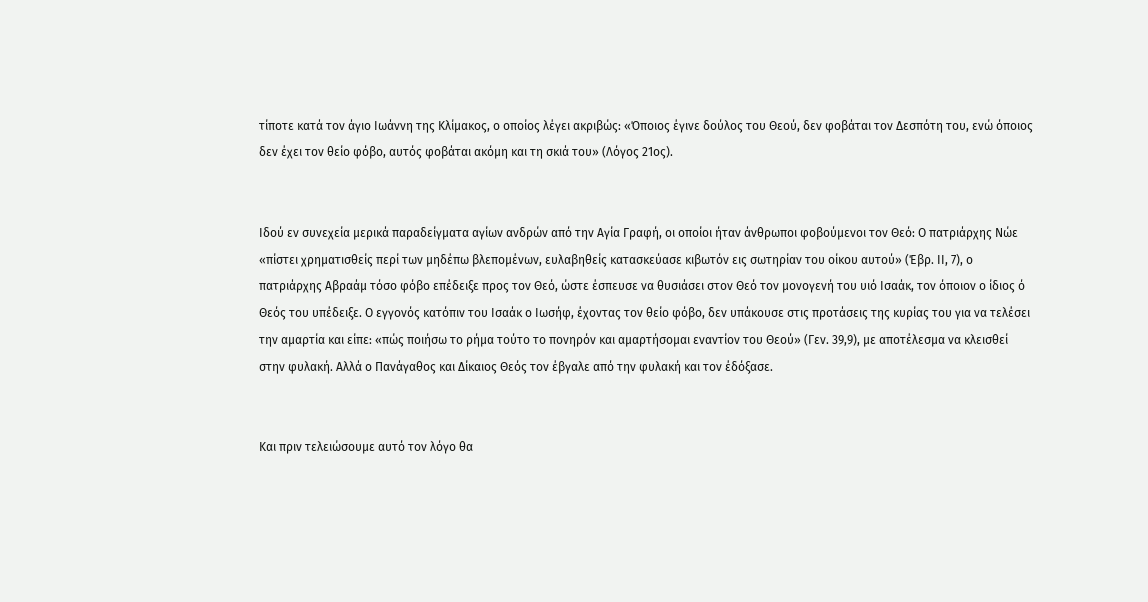τίποτε κατά τον άγιο Ιωάννη της Κλίμακος, ο οποίος λέγει ακριβώς: «Όποιος έγινε δούλος του Θεού, δεν φοβάται τον Δεσπότη του, ενώ όποιος δεν έχει τον θείο φόβο, αυτός φοβάται ακόμη και τη σκιά του» (Λόγος 21ος).


Ιδού εν συνεχεία μερικά παραδείγματα αγίων ανδρών από την Αγία Γραφή, οι οποίοι ήταν άνθρωποι φοβούμενοι τον Θεό: Ο πατριάρχης Νώε «πίστει χρηματισθείς περί των μηδέπω βλεπομένων, ευλαβηθείς κατασκεύασε κιβωτόν εις σωτηρίαν του οίκου αυτού» (Έβρ. ΙΙ, 7), ο πατριάρχης Αβραάμ τόσο φόβο επέδειξε προς τον Θεό, ώστε έσπευσε να θυσιάσει στον Θεό τον μονογενή του υιό Ισαάκ, τον όποιον ο ίδιος ό Θεός του υπέδειξε. Ο εγγονός κατόπιν του Ισαάκ ο Ιωσήφ, έχοντας τον θείο φόβο, δεν υπάκουσε στις προτάσεις της κυρίας του για να τελέσει την αμαρτία και είπε: «πώς ποιήσω το ρήμα τούτο το πονηρόν και αμαρτήσομαι εναντίον του Θεού» (Γεν. 39,9), με αποτέλεσμα να κλεισθεί στην φυλακή. Αλλά ο Πανάγαθος και Δίκαιος Θεός τον έβγαλε από την φυλακή και τον έδόξασε.


Και πριν τελειώσουμε αυτό τον λόγο θα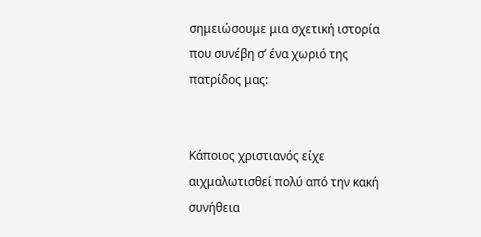σημειώσουμε μια σχετική ιστορία που συνέβη σ’ ένα χωριό της πατρίδος μας:


Κάποιος χριστιανός είχε αιχμαλωτισθεί πολύ από την κακή συνήθεια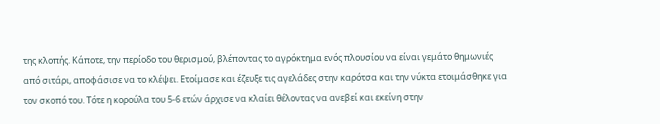της κλοπής. Κάποτε, την περίοδο του θερισμού, βλέποντας το αγρόκτημα ενός πλουσίου να είναι γεμάτο θημωνιές από σιτάρι, αποφάσισε να το κλέψει. Ετοίμασε και έζευξε τις αγελάδες στην καρότσα και την νύκτα ετοιμάσθηκε για τον σκοπό του. Τότε η κορούλα του 5-6 ετών άρχισε να κλαίει θέλοντας να ανεβεί και εκείνη στην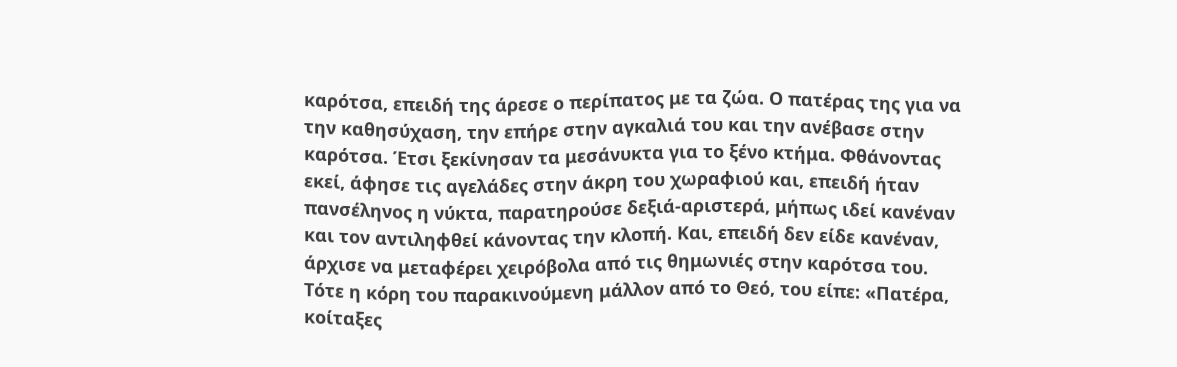καρότσα, επειδή της άρεσε ο περίπατος με τα ζώα. Ο πατέρας της για να την καθησύχαση, την επήρε στην αγκαλιά του και την ανέβασε στην καρότσα. Έτσι ξεκίνησαν τα μεσάνυκτα για το ξένο κτήμα. Φθάνοντας εκεί, άφησε τις αγελάδες στην άκρη του χωραφιού και, επειδή ήταν πανσέληνος η νύκτα, παρατηρούσε δεξιά-αριστερά, μήπως ιδεί κανέναν και τον αντιληφθεί κάνοντας την κλοπή. Και, επειδή δεν είδε κανέναν, άρχισε να μεταφέρει χειρόβολα από τις θημωνιές στην καρότσα του. Τότε η κόρη του παρακινούμενη μάλλον από το Θεό, του είπε: «Πατέρα, κοίταξες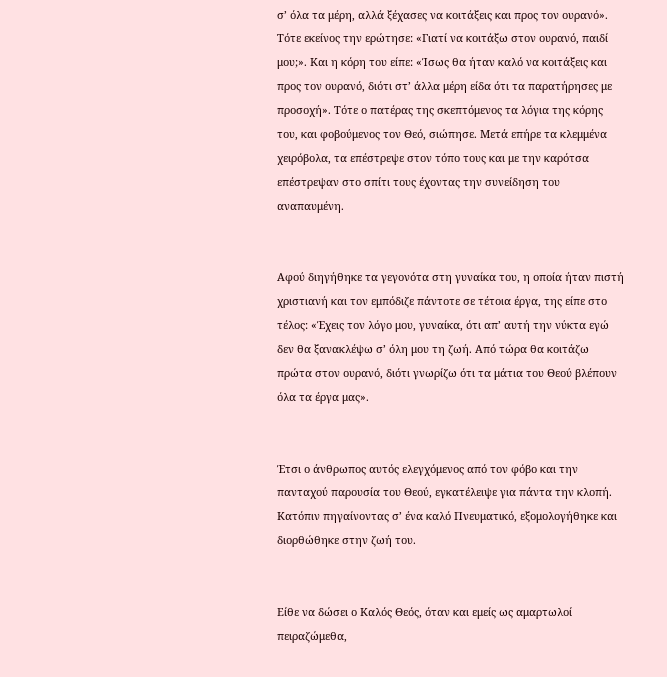σ’ όλα τα μέρη, αλλά ξέχασες να κοιτάξεις και προς τον ουρανό». Τότε εκείνος την ερώτησε: «Γιατί να κοιτάξω στον ουρανό, παιδί μου;». Και η κόρη του είπε: «Ίσως θα ήταν καλό να κοιτάξεις και προς τον ουρανό, διότι στ’ άλλα μέρη είδα ότι τα παρατήρησες με προσοχή». Τότε ο πατέρας της σκεπτόμενος τα λόγια της κόρης του, και φοβούμενος τον Θεό, σιώπησε. Μετά επήρε τα κλεμμένα χειρόβολα, τα επέστρεψε στον τόπο τους και με την καρότσα επέστρεψαν στο σπίτι τους έχοντας την συνείδηση του αναπαυμένη.


Αφού διηγήθηκε τα γεγονότα στη γυναίκα του, η οποία ήταν πιστή χριστιανή και τον εμπόδιζε πάντοτε σε τέτοια έργα, της είπε στο τέλος: «Έχεις τον λόγο μου, γυναίκα, ότι απ’ αυτή την νύκτα εγώ δεν θα ξανακλέψω σ’ όλη μου τη ζωή. Από τώρα θα κοιτάζω πρώτα στον ουρανό, διότι γνωρίζω ότι τα μάτια του Θεού βλέπουν όλα τα έργα μας».


Έτσι ο άνθρωπος αυτός ελεγχόμενος από τον φόβο και την πανταχού παρουσία του Θεού, εγκατέλειψε για πάντα την κλοπή. Κατόπιν πηγαίνοντας σ’ ένα καλό Πνευματικό, εξομολογήθηκε και διορθώθηκε στην ζωή του.


Είθε να δώσει ο Καλός Θεός, όταν και εμείς ως αμαρτωλοί πειραζώμεθα,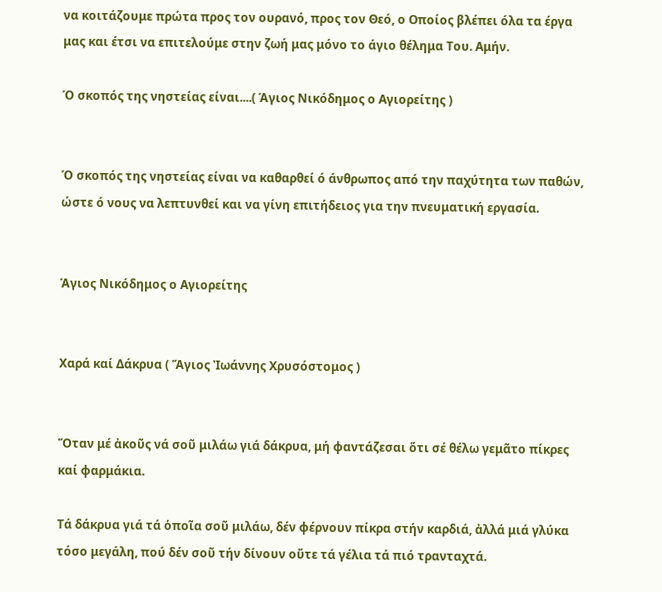να κοιτάζουμε πρώτα προς τον ουρανό, προς τον Θεό, ο Οποίος βλέπει όλα τα έργα μας και έτσι να επιτελούμε στην ζωή μας μόνο το άγιο θέλημα Του. Αμήν.

Ό σκοπός της νηστείας είναι....( Άγιος Νικόδημος ο Αγιορείτης )


Ό σκοπός της νηστείας είναι να καθαρθεί ό άνθρωπος από την παχύτητα των παθών, ώστε ό νους να λεπτυνθεί και να γίνη επιτήδειος για την πνευματική εργασία.


Άγιος Νικόδημος ο Αγιορείτης


Χαρά καί Δάκρυα ( Ἅγιος Ἰωάννης Χρυσόστομος )


Ὅταν μέ ἀκοῦς νά σοῦ μιλάω γιά δάκρυα, μή φαντάζεσαι ὅτι σέ θέλω γεμᾶτο πίκρες καί φαρμάκια.

Τά δάκρυα γιά τά ὁποῖα σοῦ μιλάω, δέν φέρνουν πίκρα στήν καρδιά, ἀλλά μιά γλύκα τόσο μεγάλη, πού δέν σοῦ τήν δίνουν οὔτε τά γέλια τά πιό τρανταχτά.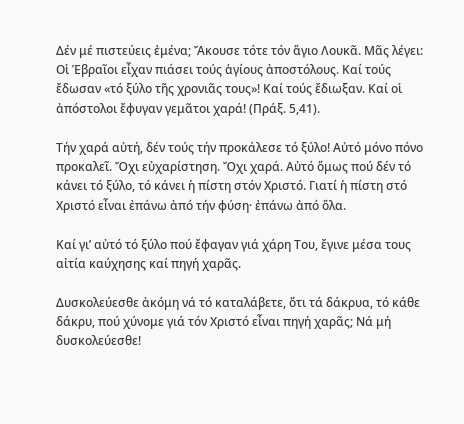Δέν μέ πιστεύεις ἐμένα; Ἄκουσε τότε τόν ἅγιο Λουκᾶ. Μᾶς λέγει: Οἱ Ἑβραῖοι εἶχαν πιάσει τούς ἁγίους ἀποστόλους. Καί τούς ἔδωσαν «τό ξύλο τῆς χρονιᾶς τους»! Καί τούς ἔδιωξαν. Καί οἱ ἀπόστολοι ἔφυγαν γεμᾶτοι χαρά! (Πράξ. 5,41).

Τήν χαρά αὐτή, δέν τούς τήν προκάλεσε τό ξύλο! Αὐτό μόνο πόνο προκαλεῖ. Ὄχι εὐχαρίστηση. Ὄχι χαρά. Αὐτό ὅμως πού δέν τό κάνει τό ξύλο, τό κάνει ἡ πίστη στόν Χριστό. Γιατί ἡ πίστη στό Χριστό εἶναι ἐπάνω ἀπό τήν φύση· ἐπάνω ἀπό ὅλα.

Καί γι’ αὐτό τό ξύλο πού ἔφαγαν γιά χάρη Του, ἔγινε μέσα τους αἰτία καύχησης καί πηγή χαρᾶς.

Δυσκολεύεσθε ἀκόμη νά τό καταλάβετε, ὅτι τά δάκρυα, τό κάθε δάκρυ, πού χύνομε γιά τόν Χριστό εἶναι πηγή χαρᾶς; Νά μή δυσκολεύεσθε!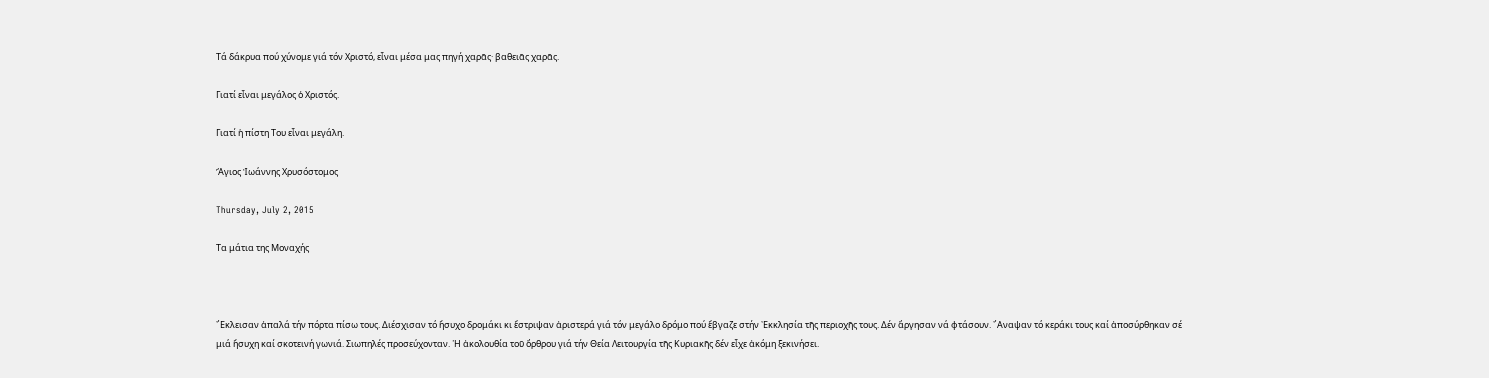Τά δάκρυα πού χύνομε γιά τόν Χριστό, εἶναι μέσα μας πηγή χαρᾶς· βαθειᾶς χαρᾶς.

Γιατί εἶναι μεγάλος ὁ Χριστός.

Γιατί ἡ πίστη Του εἶναι μεγάλη.

Ἅγιος Ἰωάννης Χρυσόστομος

Thursday, July 2, 2015

Τα μάτια της Μοναχής



῎Εκλεισαν ἁπαλά τήν πόρτα πίσω τους. Διέσχισαν τό ἥσυχο δρομάκι κι ἔστριψαν ἀριστερά γιά τόν μεγάλο δρόμο πού ἔβγαζε στήν ᾽Εκκλησία τῆς περιοχῆς τους. Δέν ἄργησαν νά φτάσουν. ῎Αναψαν τό κεράκι τους καί ἀποσύρθηκαν σέ μιά ἥσυχη καί σκοτεινή γωνιά. Σιωπηλές προσεύχονταν. ῾Η ἀκολουθία τοῦ ὄρθρου γιά τήν Θεία Λειτουργία τῆς Κυριακῆς δέν εἶχε ἀκόμη ξεκινήσει.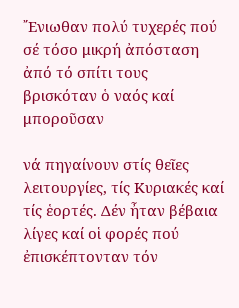῎Ενιωθαν πολύ τυχερές πού σέ τόσο μικρή ἀπόσταση ἀπό τό σπίτι τους βρισκόταν ὁ ναός καί μποροῦσαν

νά πηγαίνουν στίς θεῖες λειτουργίες, τίς Κυριακές καί τίς ἑορτές. Δέν ἦταν βέβαια λίγες καί οἱ φορές πού ἐπισκέπτονταν τόν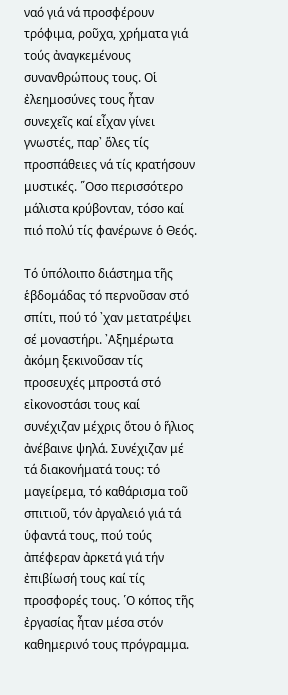ναό γιά νά προσφέρουν τρόφιμα, ροῦχα, χρήματα γιά τούς ἀναγκεμένους συνανθρώπους τους. Οἱ ἐλεημοσύνες τους ἦταν συνεχεῖς καί εἶχαν γίνει γνωστές, παρ᾽ ὅλες τίς προσπάθειες νά τίς κρατήσουν μυστικές. ῞Οσο περισσότερο μάλιστα κρύβονταν, τόσο καί πιό πολύ τίς φανέρωνε ὁ Θεός.

Τό ὑπόλοιπο διάστημα τῆς ἑβδομάδας τό περνοῦσαν στό σπίτι, πού τό ᾽χαν μετατρέψει σέ μοναστήρι. ᾽Αξημέρωτα ἀκόμη ξεκινοῦσαν τίς προσευχές μπροστά στό εἰκονοστάσι τους καί συνέχιζαν μέχρις ὅτου ὁ ἥλιος ἀνέβαινε ψηλά. Συνέχιζαν μέ τά διακονήματά τους: τό μαγείρεμα, τό καθάρισμα τοῦ σπιτιοῦ, τόν ἀργαλειό γιά τά ὑφαντά τους, πού τούς ἀπέφεραν ἀρκετά γιά τήν ἐπιβίωσή τους καί τίς προσφορές τους. ῾Ο κόπος τῆς ἐργασίας ἦταν μέσα στόν καθημερινό τους πρόγραμμα.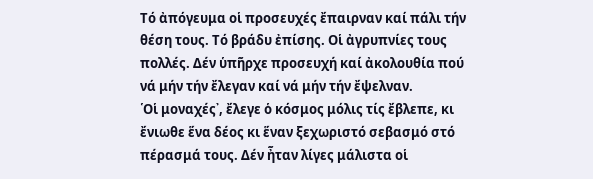Τό ἀπόγευμα οἱ προσευχές ἔπαιρναν καί πάλι τήν θέση τους. Τό βράδυ ἐπίσης. Οἱ ἀγρυπνίες τους πολλές. Δέν ὑπῆρχε προσευχή καί ἀκολουθία πού νά μήν τήν ἔλεγαν καί νά μήν τήν ἔψελναν.
῾Οἱ μοναχές᾽, ἔλεγε ὁ κόσμος μόλις τίς ἔβλεπε, κι ἔνιωθε ἕνα δέος κι ἕναν ξεχωριστό σεβασμό στό πέρασμά τους. Δέν ἦταν λίγες μάλιστα οἱ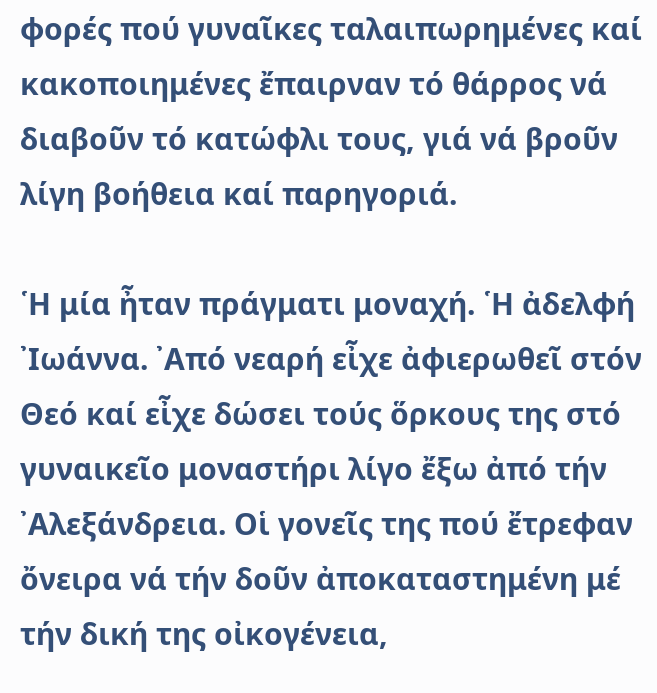φορές πού γυναῖκες ταλαιπωρημένες καί κακοποιημένες ἔπαιρναν τό θάρρος νά διαβοῦν τό κατώφλι τους, γιά νά βροῦν λίγη βοήθεια καί παρηγοριά.

῾Η μία ἦταν πράγματι μοναχή. ῾Η ἀδελφή ᾽Ιωάννα. ᾽Από νεαρή εἶχε ἀφιερωθεῖ στόν Θεό καί εἶχε δώσει τούς ὅρκους της στό γυναικεῖο μοναστήρι λίγο ἔξω ἀπό τήν ᾽Αλεξάνδρεια. Οἱ γονεῖς της πού ἔτρεφαν ὄνειρα νά τήν δοῦν ἀποκαταστημένη μέ τήν δική της οἰκογένεια,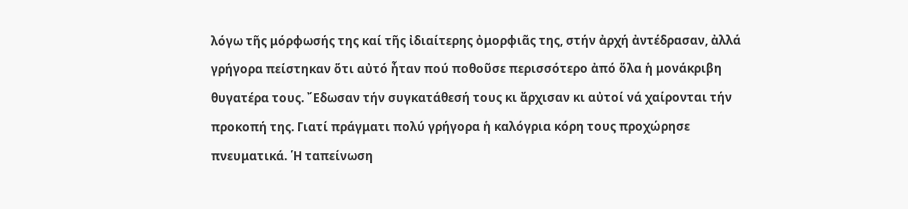λόγω τῆς μόρφωσής της καί τῆς ἰδιαίτερης ὀμορφιᾶς της, στήν ἀρχή ἀντέδρασαν, ἀλλά γρήγορα πείστηκαν ὅτι αὐτό ἦταν πού ποθοῦσε περισσότερο ἀπό ὅλα ἡ μονάκριβη θυγατέρα τους. ῎Εδωσαν τήν συγκατάθεσή τους κι ἄρχισαν κι αὐτοί νά χαίρονται τήν προκοπή της. Γιατί πράγματι πολύ γρήγορα ἡ καλόγρια κόρη τους προχώρησε πνευματικά. ῾Η ταπείνωση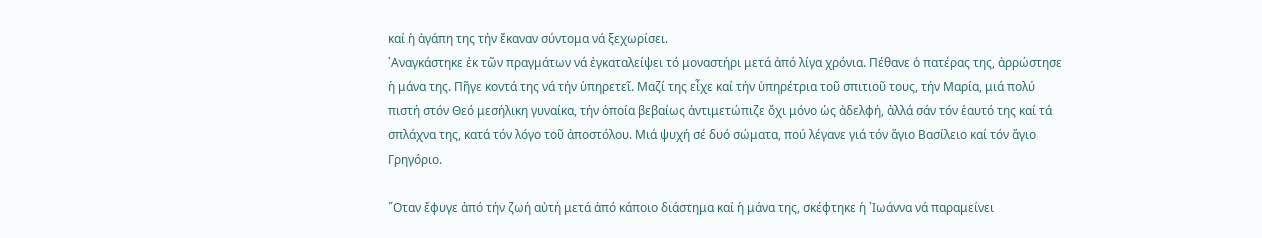καί ἡ ἀγάπη της τήν ἔκαναν σύντομα νά ξεχωρίσει.
᾽Αναγκάστηκε ἐκ τῶν πραγμάτων νά ἐγκαταλείψει τό μοναστήρι μετά ἀπό λίγα χρόνια. Πέθανε ὁ πατέρας της, ἀρρώστησε ἡ μάνα της. Πῆγε κοντά της νά τήν ὑπηρετεῖ. Μαζί της εἶχε καί τήν ὑπηρέτρια τοῦ σπιτιοῦ τους, τήν Μαρία, μιά πολύ πιστή στόν Θεό μεσήλικη γυναίκα, τήν ὁποία βεβαίως ἀντιμετώπιζε ὄχι μόνο ὡς ἀδελφή, ἀλλά σάν τόν ἑαυτό της καί τά σπλάχνα της, κατά τόν λόγο τοῦ ἀποστόλου. Μιά ψυχή σέ δυό σώματα, πού λέγανε γιά τόν ἅγιο Βασίλειο καί τόν ἅγιο Γρηγόριο.

῞Οταν ἔφυγε ἀπό τήν ζωή αὐτή μετά ἀπό κάποιο διάστημα καί ἡ μάνα της, σκέφτηκε ἡ ᾽Ιωάννα νά παραμείνει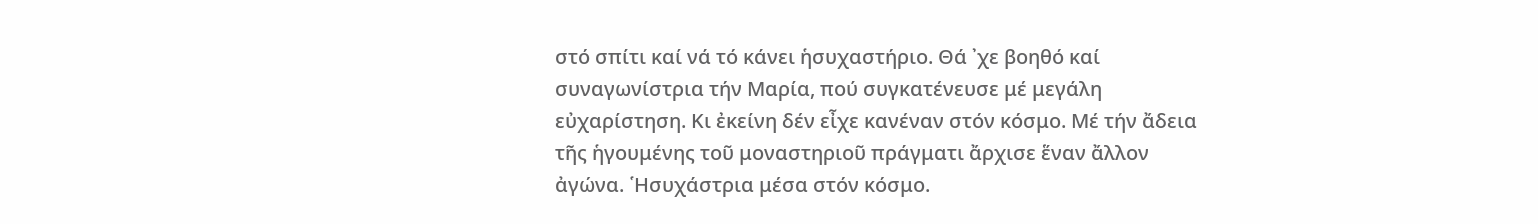στό σπίτι καί νά τό κάνει ἡσυχαστήριο. Θά ᾽χε βοηθό καί συναγωνίστρια τήν Μαρία, πού συγκατένευσε μέ μεγάλη εὐχαρίστηση. Κι ἐκείνη δέν εἶχε κανέναν στόν κόσμο. Μέ τήν ἄδεια τῆς ἡγουμένης τοῦ μοναστηριοῦ πράγματι ἄρχισε ἕναν ἄλλον ἀγώνα. ῾Ησυχάστρια μέσα στόν κόσμο.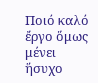Ποιό καλό ἔργο ὅμως μένει ἥσυχο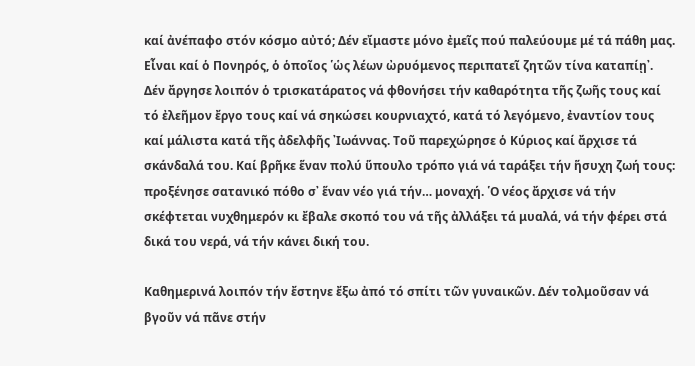καί ἀνέπαφο στόν κόσμο αὐτό; Δέν εἴμαστε μόνο ἐμεῖς πού παλεύουμε μέ τά πάθη μας. Εἶναι καί ὁ Πονηρός, ὁ ὁποῖος ῾ὡς λέων ὠρυόμενος περιπατεῖ ζητῶν τίνα καταπίῃ᾽.
Δέν ἄργησε λοιπόν ὁ τρισκατάρατος νά φθονήσει τήν καθαρότητα τῆς ζωῆς τους καί τό ἐλεῆμον ἔργο τους καί νά σηκώσει κουρνιαχτό, κατά τό λεγόμενο, ἐναντίον τους καί μάλιστα κατά τῆς ἀδελφῆς ᾽Ιωάννας. Τοῦ παρεχώρησε ὁ Κύριος καί ἄρχισε τά σκάνδαλά του. Καί βρῆκε ἕναν πολύ ὕπουλο τρόπο γιά νά ταράξει τήν ἥσυχη ζωή τους: προξένησε σατανικό πόθο σ᾽ ἕναν νέο γιά τήν… μοναχή. ῾Ο νέος ἄρχισε νά τήν σκέφτεται νυχθημερόν κι ἔβαλε σκοπό του νά τῆς ἀλλάξει τά μυαλά, νά τήν φέρει στά δικά του νερά, νά τήν κάνει δική του.

Καθημερινά λοιπόν τήν ἔστηνε ἔξω ἀπό τό σπίτι τῶν γυναικῶν. Δέν τολμοῦσαν νά βγοῦν νά πᾶνε στήν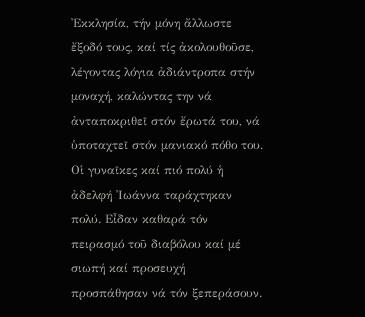᾽Εκκλησία, τήν μόνη ἄλλωστε ἔξοδό τους, καί τίς ἀκολουθοῦσε, λέγοντας λόγια ἀδιάντροπα στήν μοναχή, καλώντας την νά ἀνταποκριθεῖ στόν ἔρωτά του, νά ὑποταχτεῖ στόν μανιακό πόθο του.
Οἱ γυναῖκες καί πιό πολύ ἡ ἀδελφή ᾽Ιωάννα ταράχτηκαν πολύ. Εἶδαν καθαρά τόν πειρασμό τοῦ διαβόλου καί μέ σιωπή καί προσευχή προσπάθησαν νά τόν ξεπεράσουν.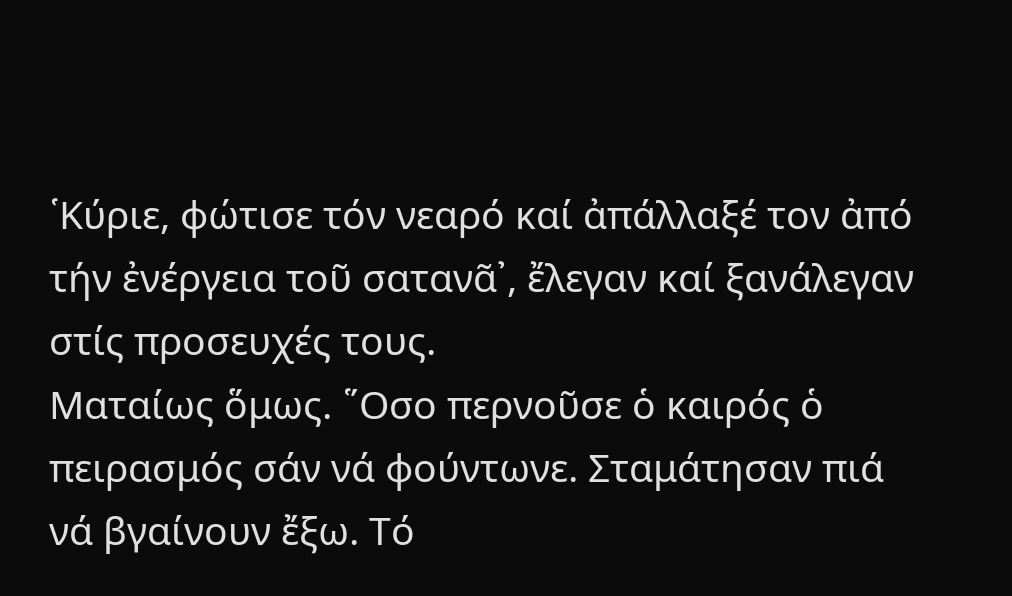῾Κύριε, φώτισε τόν νεαρό καί ἀπάλλαξέ τον ἀπό τήν ἐνέργεια τοῦ σατανᾶ᾽, ἔλεγαν καί ξανάλεγαν στίς προσευχές τους.
Ματαίως ὅμως. ῞Οσο περνοῦσε ὁ καιρός ὁ πειρασμός σάν νά φούντωνε. Σταμάτησαν πιά νά βγαίνουν ἔξω. Τό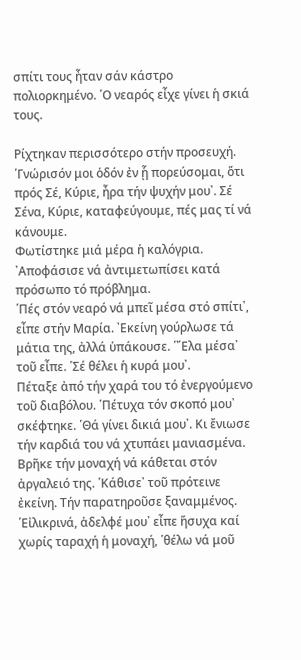σπίτι τους ἦταν σάν κάστρο πολιορκημένο. ῾Ο νεαρός εἶχε γίνει ἡ σκιά τους.

Ρίχτηκαν περισσότερο στήν προσευχή. ῾Γνώρισόν μοι ὁδόν ἐν ᾗ πορεύσομαι, ὅτι πρός Σέ, Κύριε, ἦρα τήν ψυχήν μου᾽. Σέ Σένα, Κύριε, καταφεύγουμε, πές μας τί νά κάνουμε.
Φωτίστηκε μιά μέρα ἡ καλόγρια. ᾽Αποφάσισε νά ἀντιμετωπίσει κατά πρόσωπο τό πρόβλημα.
῾Πές στόν νεαρό νά μπεῖ μέσα στό σπίτι᾽, εἶπε στήν Μαρία. ᾽Εκείνη γούρλωσε τά μάτια της, ἀλλά ὑπάκουσε. ῾῎Ελα μέσα᾽ τοῦ εἶπε. ῾Σέ θέλει ἡ κυρά μου᾽.
Πέταξε ἀπό τήν χαρά του τό ἐνεργούμενο τοῦ διαβόλου. ῾Πέτυχα τόν σκοπό μου᾽ σκέφτηκε. ῾Θά γίνει δικιά μου᾽. Κι ἔνιωσε τήν καρδιά του νά χτυπάει μανιασμένα.
Βρῆκε τήν μοναχή νά κάθεται στόν ἀργαλειό της. ῾Κάθισε᾽ τοῦ πρότεινε ἐκείνη. Τήν παρατηροῦσε ξαναμμένος.
῾Εἰλικρινά, ἀδελφέ μου᾽ εἶπε ἥσυχα καί χωρίς ταραχή ἡ μοναχή, ῾θέλω νά μοῦ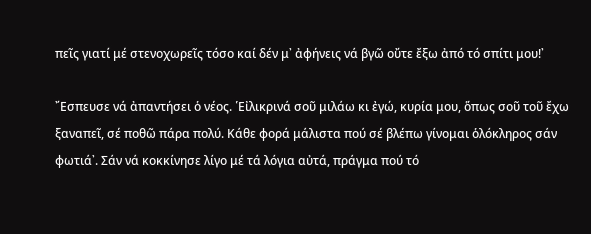πεῖς γιατί μέ στενοχωρεῖς τόσο καί δέν μ᾽ ἀφήνεις νά βγῶ οὔτε ἔξω ἀπό τό σπίτι μου!᾽

῎Εσπευσε νά ἀπαντήσει ὁ νέος. ῾Εἰλικρινά σοῦ μιλάω κι ἐγώ, κυρία μου, ὅπως σοῦ τοῦ ἔχω ξαναπεῖ, σέ ποθῶ πάρα πολύ. Κάθε φορά μάλιστα πού σέ βλέπω γίνομαι ὁλόκληρος σάν φωτιά᾽. Σάν νά κοκκίνησε λίγο μέ τά λόγια αὐτά, πράγμα πού τό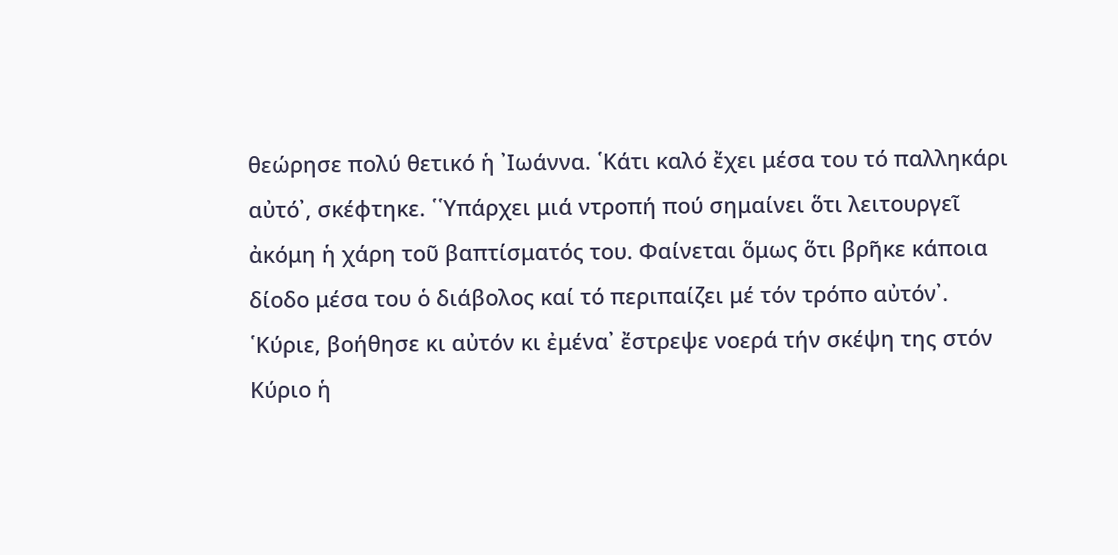θεώρησε πολύ θετικό ἡ ᾽Ιωάννα. ῾Κάτι καλό ἔχει μέσα του τό παλληκάρι αὐτό᾽, σκέφτηκε. ῾῾Υπάρχει μιά ντροπή πού σημαίνει ὅτι λειτουργεῖ ἀκόμη ἡ χάρη τοῦ βαπτίσματός του. Φαίνεται ὅμως ὅτι βρῆκε κάποια δίοδο μέσα του ὁ διάβολος καί τό περιπαίζει μέ τόν τρόπο αὐτόν᾽. ῾Κύριε, βοήθησε κι αὐτόν κι ἐμένα᾽ ἔστρεψε νοερά τήν σκέψη της στόν Κύριο ἡ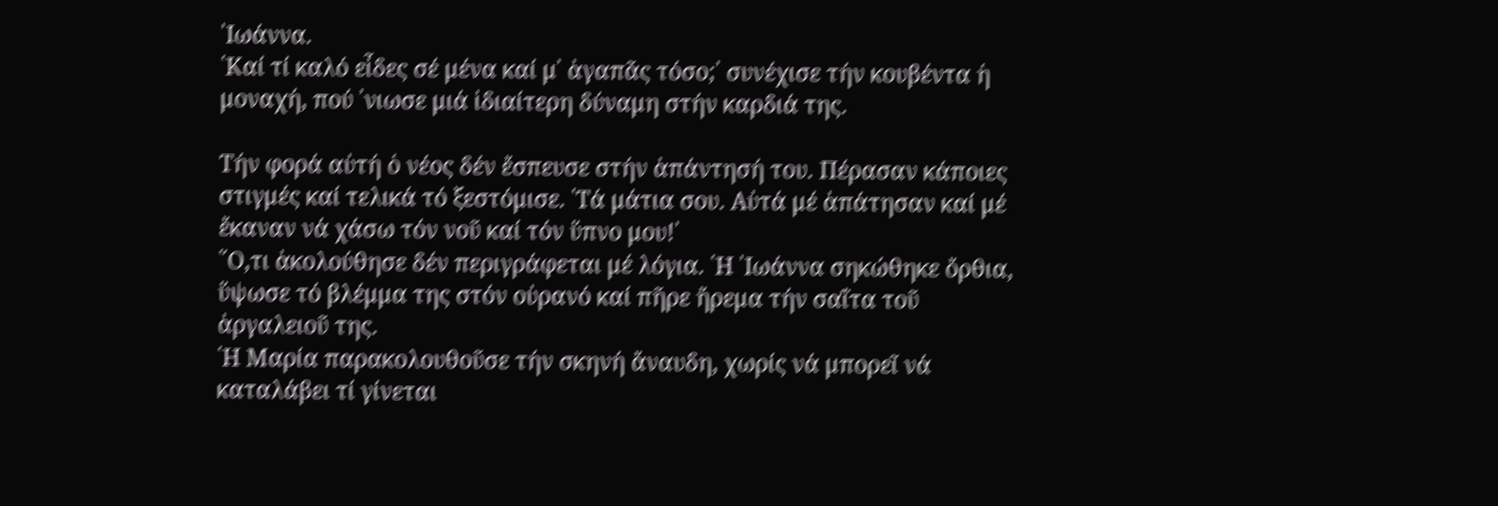᾽Ιωάννα.
῾Καί τί καλό εἶδες σέ μένα καί μ᾽ ἀγαπᾶς τόσο;᾽ συνέχισε τήν κουβέντα ἡ μοναχή, πού ᾽νιωσε μιά ἰδιαίτερη δύναμη στήν καρδιά της.

Τήν φορά αὐτή ὁ νέος δέν ἔσπευσε στήν ἀπάντησή του. Πέρασαν κάποιες στιγμές καί τελικά τό ξεστόμισε. ῾Τά μάτια σου. Αὐτά μέ ἀπάτησαν καί μέ ἔκαναν νά χάσω τόν νοῦ καί τόν ὕπνο μου!᾽
῞Ο,τι ἀκολούθησε δέν περιγράφεται μέ λόγια. ῾Η ᾽Ιωάννα σηκώθηκε ὄρθια, ὕψωσε τό βλέμμα της στόν οὐρανό καί πῆρε ἤρεμα τήν σαΐτα τοῦ ἀργαλειοῦ της.
῾Η Μαρία παρακολουθοῦσε τήν σκηνή ἄναυδη, χωρίς νά μπορεῖ νά καταλάβει τί γίνεται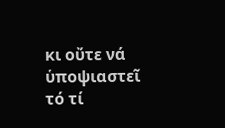κι οὔτε νά ὑποψιαστεῖ τό τί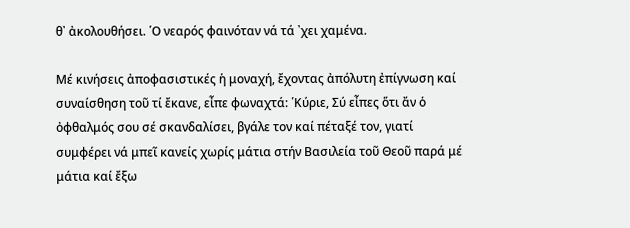θ᾽ ἀκολουθήσει. ῾Ο νεαρός φαινόταν νά τά ᾽χει χαμένα.

Μέ κινήσεις ἀποφασιστικές ἡ μοναχή, ἔχοντας ἀπόλυτη ἐπίγνωση καί συναίσθηση τοῦ τί ἔκανε, εἶπε φωναχτά: ῾Κύριε, Σύ εἶπες ὅτι ἄν ὁ ὀφθαλμός σου σέ σκανδαλίσει, βγάλε τον καί πέταξέ τον, γιατί συμφέρει νά μπεῖ κανείς χωρίς μάτια στήν Βασιλεία τοῦ Θεοῦ παρά μέ μάτια καί ἔξω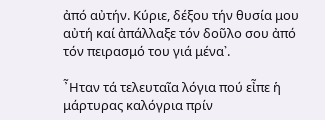ἀπό αὐτήν. Κύριε, δέξου τήν θυσία μου αὐτή καί ἀπάλλαξε τόν δοῦλο σου ἀπό τόν πειρασμό του γιά μένα᾽.

῏Ηταν τά τελευταῖα λόγια πού εἶπε ἡ μάρτυρας καλόγρια πρίν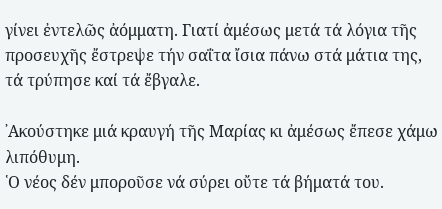γίνει ἐντελῶς ἀόμματη. Γιατί ἀμέσως μετά τά λόγια τῆς προσευχῆς ἔστρεψε τήν σαΐτα ἴσια πάνω στά μάτια της, τά τρύπησε καί τά ἔβγαλε.

᾽Ακούστηκε μιά κραυγή τῆς Μαρίας κι ἀμέσως ἔπεσε χάμω λιπόθυμη.
῾Ο νέος δέν μποροῦσε νά σύρει οὔτε τά βήματά του.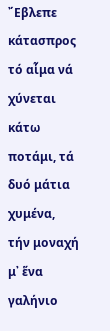῎Εβλεπε κάτασπρος τό αἷμα νά χύνεται κάτω ποτάμι, τά δυό μάτια χυμένα, τήν μοναχή μ᾽ ἕνα γαλήνιο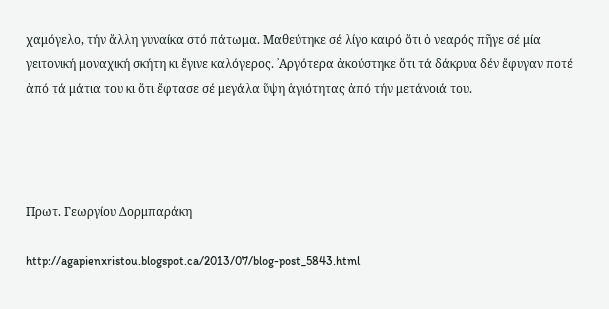χαμόγελο, τήν ἄλλη γυναίκα στό πάτωμα. Μαθεύτηκε σέ λίγο καιρό ὅτι ὁ νεαρός πῆγε σέ μία γειτονική μοναχική σκήτη κι ἔγινε καλόγερος. ᾽Αργότερα ἀκούστηκε ὅτι τά δάκρυα δέν ἔφυγαν ποτέ ἀπό τά μάτια του κι ὅτι ἔφτασε σέ μεγάλα ὕψη ἁγιότητας ἀπό τήν μετάνοιά του.




Πρωτ. Γεωργίου Δορμπαράκη

http://agapienxristou.blogspot.ca/2013/07/blog-post_5843.html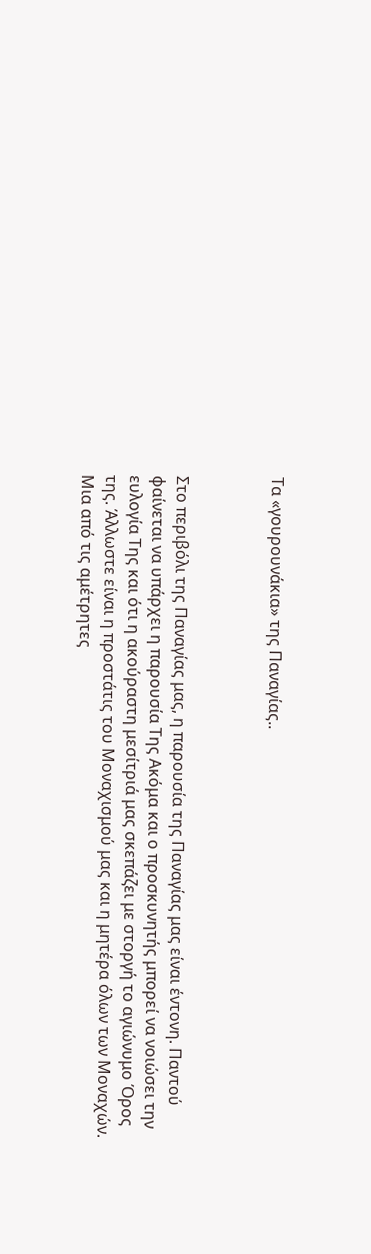Τα «γουρουνάκια» της Παναγίας..



Στο περιβόλι της Παναγίας μας, η παρουσία της Παναγίας μας είναι έντονη. Παντού φαίνεται να υπάρχει η παρουσία Της Ακόμα και ο προσκυνητής μπορεί να νοιώσει την ευλογία Της και ότι η ακούραστη μεσίτριά μας σκεπάζει με στοργή το αγιώνυμο Όρος της. Άλλωστε είναι η προστάτις του Μοναχισμού μας και η μητέρα όλων των Μοναχών.
Μια από τις αμέτρητες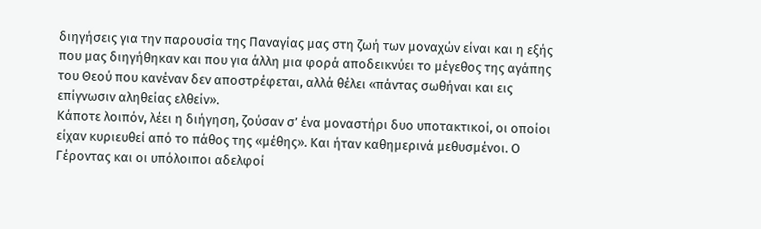διηγήσεις για την παρουσία της Παναγίας μας στη ζωή των μοναχών είναι και η εξής που μας διηγήθηκαν και που για άλλη μια φορά αποδεικνύει το μέγεθος της αγάπης του Θεού που κανέναν δεν αποστρέφεται, αλλά θέλει «πάντας σωθήναι και εις επίγνωσιν αληθείας ελθείν».
Κάποτε λοιπόν, λέει η διήγηση, ζούσαν σ’ ένα μοναστήρι δυο υποτακτικοί, οι οποίοι είχαν κυριευθεί από το πάθος της «μέθης». Και ήταν καθημερινά μεθυσμένοι. Ο Γέροντας και οι υπόλοιποι αδελφοί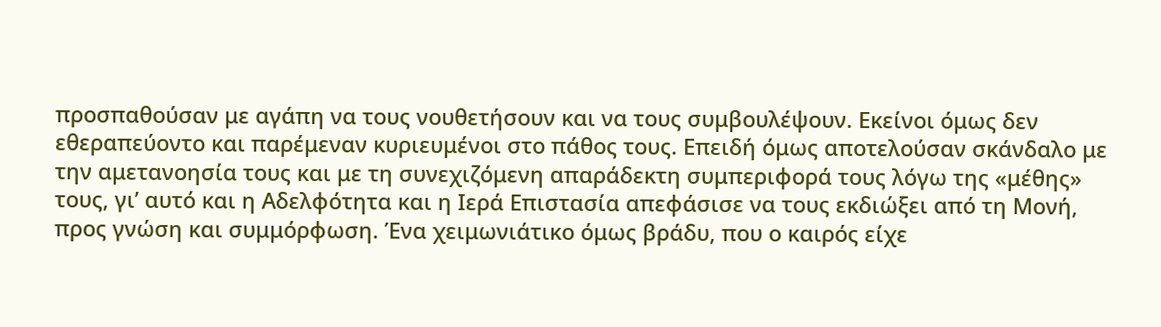προσπαθούσαν με αγάπη να τους νουθετήσουν και να τους συμβουλέψουν. Εκείνοι όμως δεν εθεραπεύοντο και παρέμεναν κυριευμένοι στο πάθος τους. Επειδή όμως αποτελούσαν σκάνδαλο με την αμετανοησία τους και με τη συνεχιζόμενη απαράδεκτη συμπεριφορά τους λόγω της «μέθης» τους, γι’ αυτό και η Αδελφότητα και η Ιερά Επιστασία απεφάσισε να τους εκδιώξει από τη Μονή, προς γνώση και συμμόρφωση. Ένα χειμωνιάτικο όμως βράδυ, που ο καιρός είχε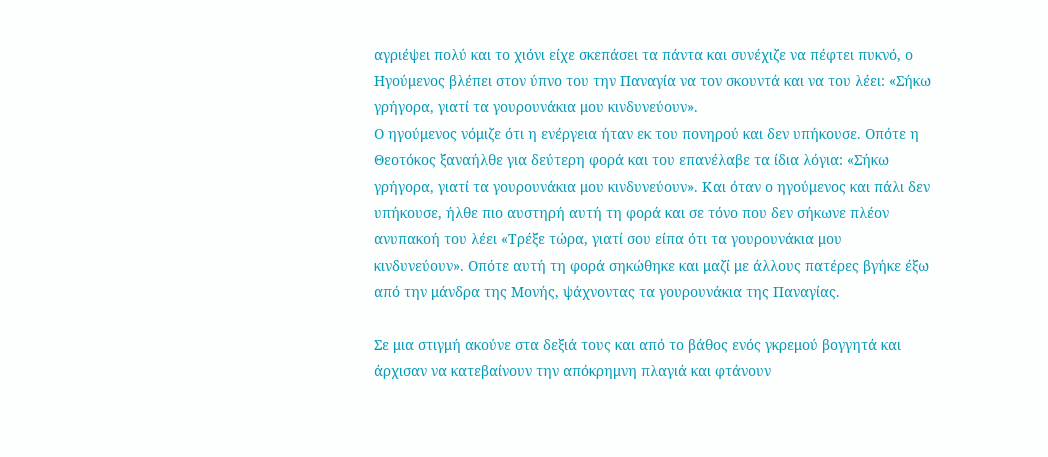αγριέψει πολύ και το χιόνι είχε σκεπάσει τα πάντα και συνέχιζε να πέφτει πυκνό, ο Ηγούμενος βλέπει στον ύπνο του την Παναγία να τον σκουντά και να του λέει: «Σήκω γρήγορα, γιατί τα γουρουνάκια μου κινδυνεύουν».
Ο ηγούμενος νόμιζε ότι η ενέργεια ήταν εκ του πονηρού και δεν υπήκουσε. Οπότε η Θεοτόκος ξαναήλθε για δεύτερη φορά και του επανέλαβε τα ίδια λόγια: «Σήκω γρήγορα, γιατί τα γουρουνάκια μου κινδυνεύουν». Και όταν ο ηγούμενος και πάλι δεν υπήκουσε, ήλθε πιο αυστηρή αυτή τη φορά και σε τόνο που δεν σήκωνε πλέον ανυπακοή του λέει «Τρέξε τώρα, γιατί σου είπα ότι τα γουρουνάκια μου κινδυνεύουν». Οπότε αυτή τη φορά σηκώθηκε και μαζί με άλλους πατέρες βγήκε έξω από την μάνδρα της Μονής, ψάχνοντας τα γουρουνάκια της Παναγίας.

Σε μια στιγμή ακούνε στα δεξιά τους και από το βάθος ενός γκρεμού βογγητά και άρχισαν να κατεβαίνουν την απόκρημνη πλαγιά και φτάνουν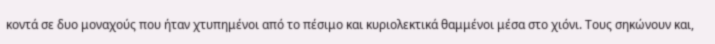κοντά σε δυο μοναχούς που ήταν χτυπημένοι από το πέσιμο και κυριολεκτικά θαμμένοι μέσα στο χιόνι. Τους σηκώνουν και,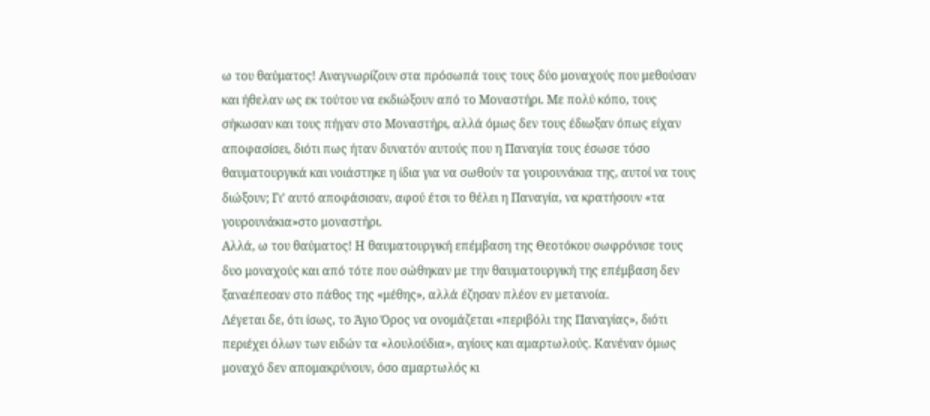ω του θαύματος! Aναγνωρίζουν στα πρόσωπά τους τους δύο μοναχούς που μεθούσαν και ήθελαν ως εκ τούτου να εκδιώξουν από το Μοναστήρι. Με πολύ κόπο, τους σήκωσαν και τους πήγαν στο Μοναστήρι, αλλά όμως δεν τους έδιωξαν όπως είχαν αποφασίσει, διότι πως ήταν δυνατόν αυτούς που η Παναγία τους έσωσε τόσο θαυματουργικά και νοιάστηκε η ίδια για να σωθούν τα γουρουνάκια της, αυτοί να τους διώξουν; Γι’ αυτό αποφάσισαν, αφού έτσι το θέλει η Παναγία, να κρατήσουν «τα γουρουνάκια»στο μοναστήρι.
Αλλά, ω του θαύματος! Η θαυματουργική επέμβαση της Θεοτόκου σωφρόνισε τους δυο μοναχούς και από τότε που σώθηκαν με την θαυματουργική της επέμβαση δεν ξαναέπεσαν στο πάθος της «μέθης», αλλά έζησαν πλέον εν μετανοία.
Λέγεται δε, ότι ίσως, το Άγιο Όρος να ονομάζεται «περιβόλι της Παναγίας», διότι περιέχει όλων των ειδών τα «λουλούδια», αγίους και αμαρτωλούς. Κανέναν όμως μοναχό δεν απομακρύνουν, όσο αμαρτωλός κι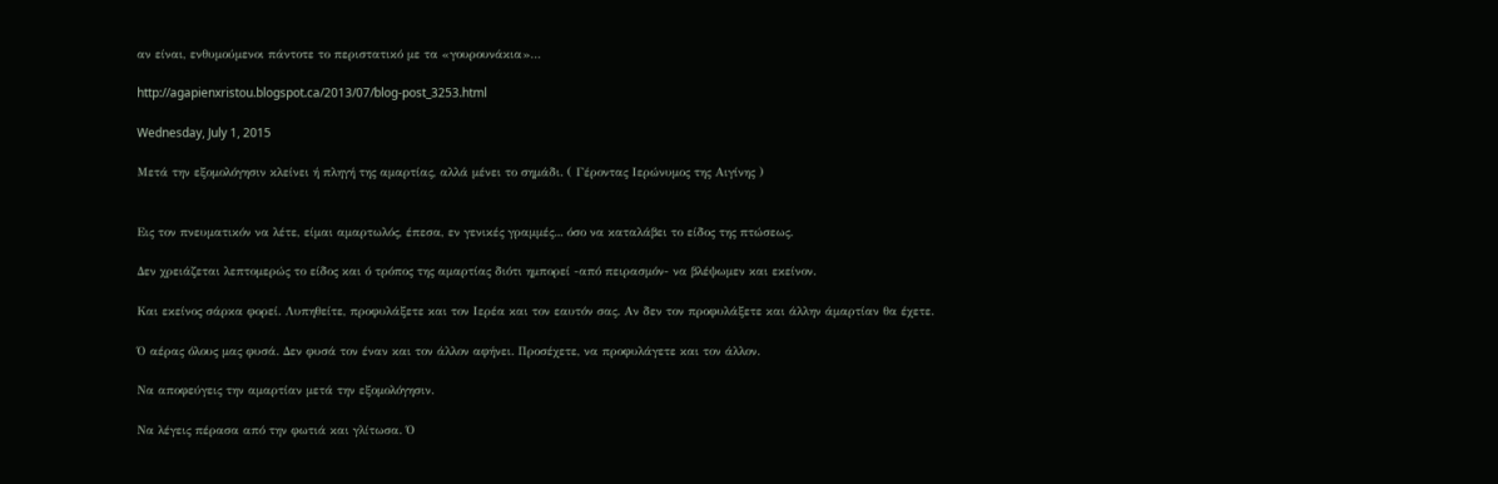αν είναι, ενθυμούμενοι πάντοτε το περιστατικό με τα «γουρουνάκια»…

http://agapienxristou.blogspot.ca/2013/07/blog-post_3253.html

Wednesday, July 1, 2015

Μετά την εξομολόγησιν κλείνει ή πληγή της αμαρτίας, αλλά μένει το σημάδι. ( Γέροντας Ιερώνυμος της Αιγίνης )


Εις τον πνευματικόν να λέτε, είμαι αμαρτωλός, έπεσα, εν γενικές γραμμές... όσο να καταλάβει το είδος της πτώσεως.

Δεν χρειάζεται λεπτομερώς το είδος και ό τρόπος της αμαρτίας διότι ημπορεί -από πειρασμόν- να βλέψωμεν και εκείνον.

Και εκείνος σάρκα φορεί. Λυπηθείτε, προφυλάξετε και τον Ιερέα και τον εαυτόν σας. Αν δεν τον προφυλάξετε και άλλην άμαρτίαν θα έχετε.

Ό αέρας όλους μας φυσά. Δεν φυσά τον έναν και τον άλλον αφήνει. Προσέχετε, να προφυλάγετε και τον άλλον.

Να αποφεύγεις την αμαρτίαν μετά την εξομολόγησιν.

Να λέγεις πέρασα από την φωτιά και γλίτωσα. Ό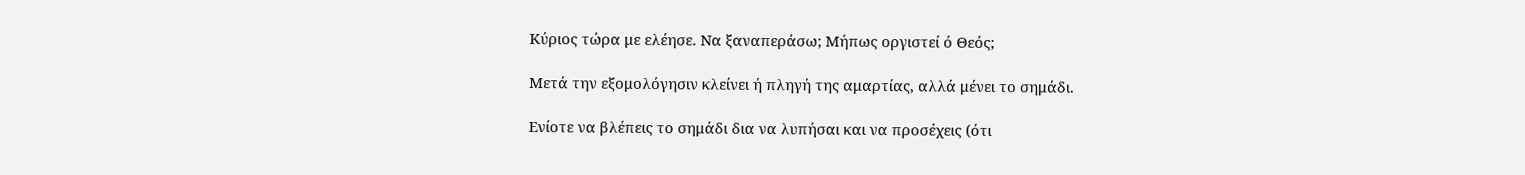Κύριος τώρα με ελέησε. Να ξαναπεράσω; Μήπως οργιστεί ό Θεός;

Μετά την εξομολόγησιν κλείνει ή πληγή της αμαρτίας, αλλά μένει το σημάδι.

Ενίοτε να βλέπεις το σημάδι δια να λυπήσαι και να προσέχεις (ότι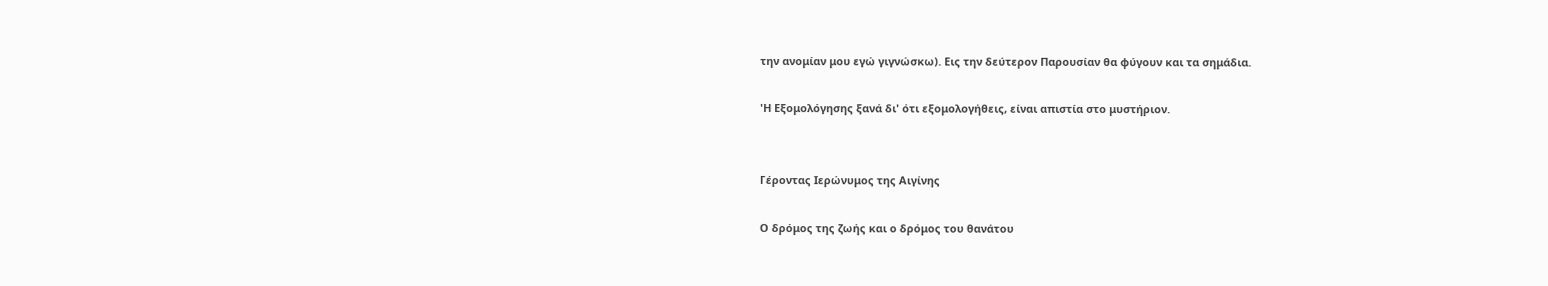την ανομίαν μου εγώ γιγνώσκω). Εις την δεύτερον Παρουσίαν θα φύγουν και τα σημάδια.

'Η Εξομολόγησης ξανά δι' ότι εξομολογήθεις, είναι απιστία στο μυστήριον.


Γέροντας Ιερώνυμος της Αιγίνης

Ο δρόμος της ζωής και ο δρόμος του θανάτου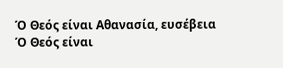Ό Θεός είναι Αθανασία, ευσέβεια
Ό Θεός είναι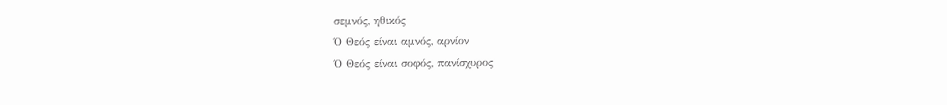σεμνός, ηθικός
Ό Θεός είναι αμνός, αρνίον
Ό Θεός είναι σοφός, πανίσχυρος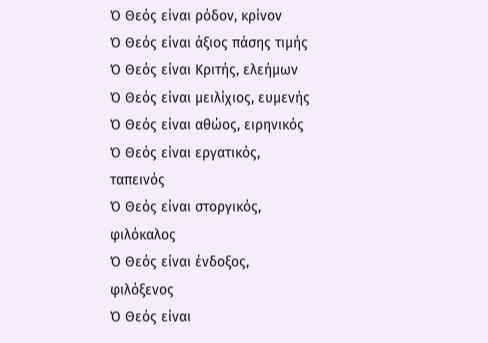Ό Θεός είναι ρόδον, κρίνον
Ό Θεός είναι άξιος πάσης τιμής
Ό Θεός είναι Κριτής, ελεήμων
Ό Θεός είναι μειλίχιος, ευμενής
Ό Θεός είναι αθώος, ειρηνικός
Ό Θεός είναι εργατικός, ταπεινός
Ό Θεός είναι στοργικός, φιλόκαλος
Ό Θεός είναι ένδοξος, φιλόξενος
Ό Θεός είναι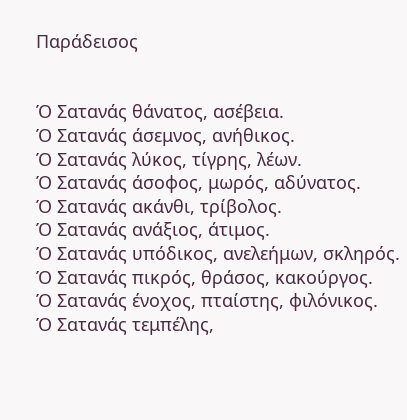Παράδεισος


Ό Σατανάς θάνατος, ασέβεια.
Ό Σατανάς άσεμνος, ανήθικος.
Ό Σατανάς λύκος, τίγρης, λέων.
Ό Σατανάς άσοφος, μωρός, αδύνατος.
Ό Σατανάς ακάνθι, τρίβολος.
Ό Σατανάς ανάξιος, άτιμος.
Ό Σατανάς υπόδικος, ανελεήμων, σκληρός.
Ό Σατανάς πικρός, θράσος, κακούργος.
Ό Σατανάς ένοχος, πταίστης, φιλόνικος.
Ό Σατανάς τεμπέλης,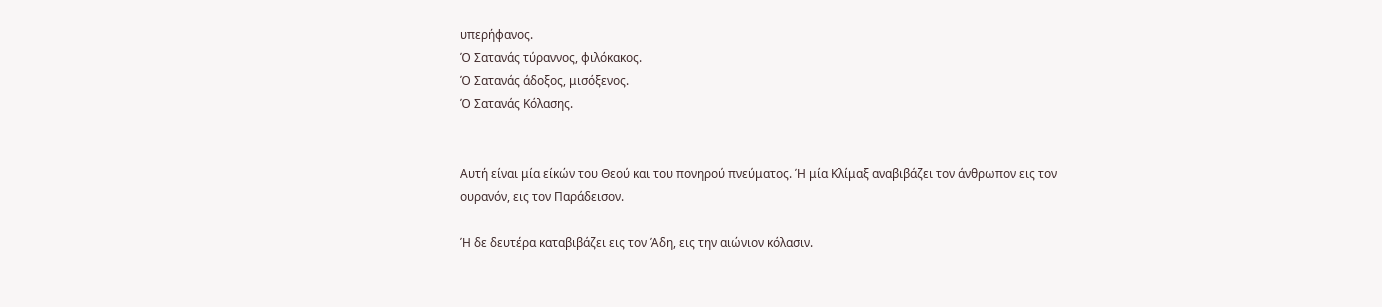υπερήφανος.
Ό Σατανάς τύραννος, φιλόκακος.
Ό Σατανάς άδοξος, μισόξενος.
Ό Σατανάς Κόλασης.


Αυτή είναι μία είκών του Θεού και του πονηρού πνεύματος. Ή μία Κλίμαξ αναβιβάζει τον άνθρωπον εις τον ουρανόν, εις τον Παράδεισον.

Ή δε δευτέρα καταβιβάζει εις τον Άδη, εις την αιώνιον κόλασιν.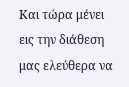Και τώρα μένει εις την διάθεση μας ελεύθερα να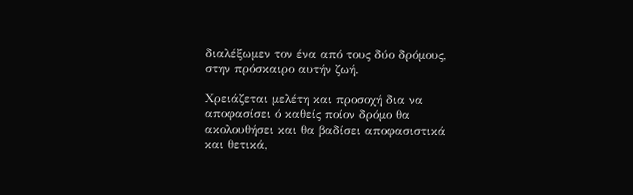διαλέξωμεν τον ένα από τους δύο δρόμους, στην πρόσκαιρο αυτήν ζωή.

Χρειάζεται μελέτη και προσοχή δια να αποφασίσει ό καθείς ποίον δρόμο θα ακολουθήσει και θα βαδίσει αποφασιστικά και θετικά,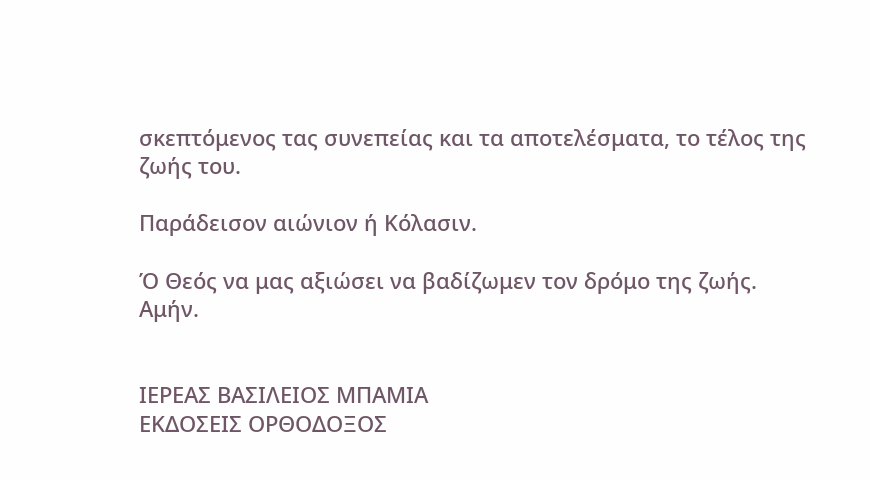σκεπτόμενος τας συνεπείας και τα αποτελέσματα, το τέλος της ζωής του.

Παράδεισον αιώνιον ή Κόλασιν.

Ό Θεός να μας αξιώσει να βαδίζωμεν τον δρόμο της ζωής. Αμήν.


ΙΕΡΕΑΣ ΒΑΣΙΛΕΙΟΣ ΜΠΑΜΙΑ
ΕΚΔΟΣΕΙΣ ΟΡΘΟΔΟΞΟΣ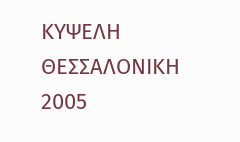ΚΥΨΕΛΗ
ΘΕΣΣΑΛΟΝΙΚΗ 2005